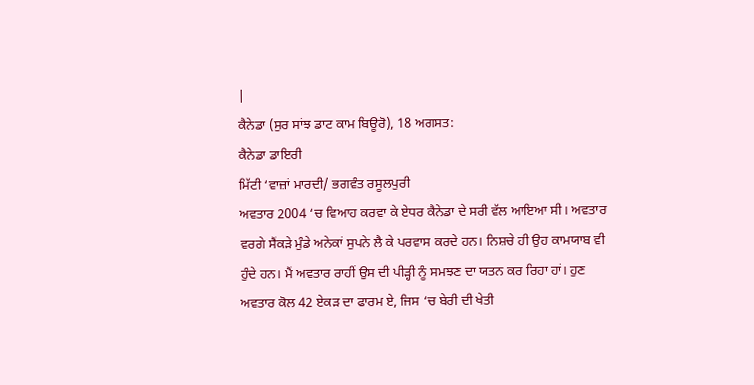|
ਕੈਨੇਡਾ (ਸੁਰ ਸਾਂਝ ਡਾਟ ਕਾਮ ਬਿਊਰੋ), 18 ਅਗਸਤ:
ਕੈਨੇਡਾ ਡਾਇਰੀ
ਮਿੱਟੀ ‘ਵਾਜ਼ਾਂ ਮਾਰਦੀ/ ਭਗਵੰਤ ਰਸੂਲਪੁਰੀ
ਅਵਤਾਰ 2004 ‘ਚ ਵਿਆਹ ਕਰਵਾ ਕੇ ਏਧਰ ਕੈਨੇਡਾ ਦੇ ਸਰੀ ਵੱਲ ਆਇਆ ਸੀ। ਅਵਤਾਰ ਵਰਗੇ ਸੈਂਕੜੇ ਮੁੰਡੇ ਅਨੇਕਾਂ ਸੁਪਨੇ ਲੈ ਕੇ ਪਰਵਾਸ ਕਰਦੇ ਹਨ। ਨਿਸ਼ਚੇ ਹੀ ਉਹ ਕਾਮਯਾਬ ਵੀ ਹੁੰਦੇ ਹਨ। ਮੈਂ ਅਵਤਾਰ ਰਾਹੀਂ ਉਸ ਦੀ ਪੀੜ੍ਹੀ ਨੂੰ ਸਮਝਣ ਦਾ ਯਤਨ ਕਰ ਰਿਹਾ ਹਾਂ। ਹੁਣ ਅਵਤਾਰ ਕੋਲ 42 ਏਕੜ ਦਾ ਫਾਰਮ ਏ, ਜਿਸ ‘ਚ ਬੇਰੀ ਦੀ ਖੇਤੀ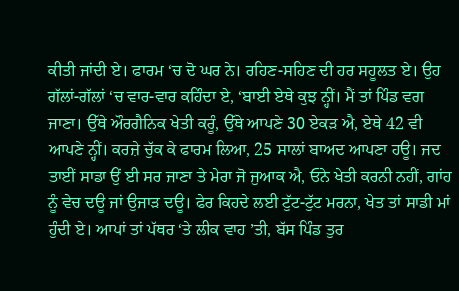ਕੀਤੀ ਜਾਂਦੀ ਏ। ਫਾਰਮ ‘ਚ ਦੋ ਘਰ ਨੇ। ਰਹਿਣ-ਸਹਿਣ ਦੀ ਹਰ ਸਹੂਲਤ ਏ। ਉਹ ਗੱਲਾਂ-ਗੱਲਾਂ ‘ਚ ਵਾਰ-ਵਾਰ ਕਹਿੰਦਾ ਏ, ‘ਬਾਈ ਏਥੇ ਕੁਝ ਨ੍ਹੀਂ। ਮੈਂ ਤਾਂ ਪਿੰਡ ਵਗ ਜਾਣਾ। ਉੱਥੇ ਔਰਗੈਨਿਕ ਖੇਤੀ ਕਰੂੰ, ਉੱਥੇ ਆਪਣੇ 30 ਏਕੜ ਐ, ਏਥੇ 42 ਵੀ ਆਪਣੇ ਨ੍ਹੀਂ। ਕਰਜ਼ੇ ਚੁੱਕ ਕੇ ਫਾਰਮ ਲਿਆ, 25 ਸਾਲਾਂ ਬਾਅਦ ਆਪਣਾ ਹਊ। ਜਦ ਤਾਈਂ ਸਾਡਾ ਉਂ ਈ ਸਰ ਜਾਣਾ ਤੇ ਮੇਰਾ ਜੋ ਜੁਆਕ ਐ, ਓਨੇ ਖੇਤੀ ਕਰਨੀ ਨਹੀਂ, ਗਾਂਹ ਨੂੰ ਵੇਚ ਦਊ ਜਾਂ ਉਜਾੜ ਦਊ। ਫੇਰ ਕਿਹਦੇ ਲਈ ਟੁੱਟ-ਟੁੱਟ ਮਰਨਾ, ਖੇਤ ਤਾਂ ਸਾਡੀ ਮਾਂ ਹੁੰਦੀ ਏ। ਆਪਾਂ ਤਾਂ ਪੱਥਰ ‘ਤੇ ਲੀਕ ਵਾਹ ’ਤੀ, ਬੱਸ ਪਿੰਡ ਤੁਰ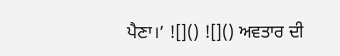ਪੈਣਾ।’ ![]() ![]() ਅਵਤਾਰ ਦੀ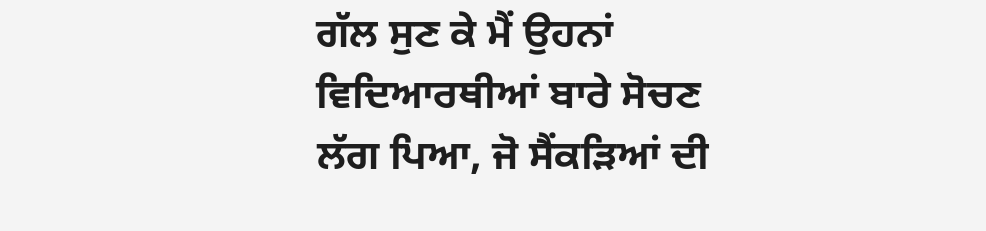ਗੱਲ ਸੁਣ ਕੇ ਮੈਂ ਉਹਨਾਂ ਵਿਦਿਆਰਥੀਆਂ ਬਾਰੇ ਸੋਚਣ ਲੱਗ ਪਿਆ, ਜੋ ਸੈਂਕੜਿਆਂ ਦੀ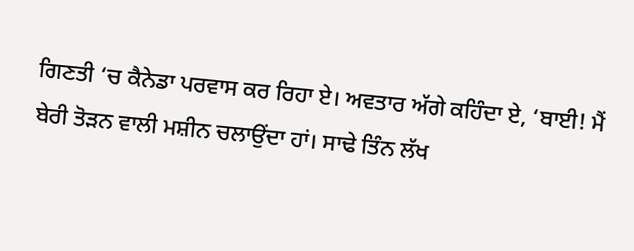ਗਿਣਤੀ ‘ਚ ਕੈਨੇਡਾ ਪਰਵਾਸ ਕਰ ਰਿਹਾ ਏ। ਅਵਤਾਰ ਅੱਗੇ ਕਹਿੰਦਾ ਏ, ‘ਬਾਈ! ਮੈਂ ਬੇਰੀ ਤੋੜਨ ਵਾਲੀ ਮਸ਼ੀਨ ਚਲਾਉਂਦਾ ਹਾਂ। ਸਾਢੇ ਤਿੰਨ ਲੱਖ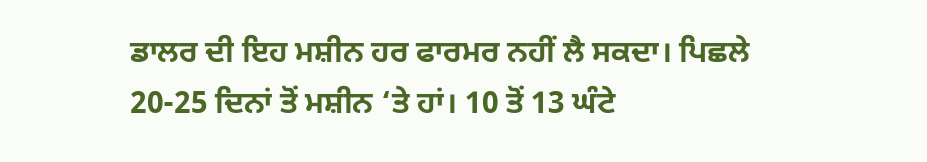ਡਾਲਰ ਦੀ ਇਹ ਮਸ਼ੀਨ ਹਰ ਫਾਰਮਰ ਨਹੀਂ ਲੈ ਸਕਦਾ। ਪਿਛਲੇ 20-25 ਦਿਨਾਂ ਤੋਂ ਮਸ਼ੀਨ ‘ਤੇ ਹਾਂ। 10 ਤੋਂ 13 ਘੰਟੇ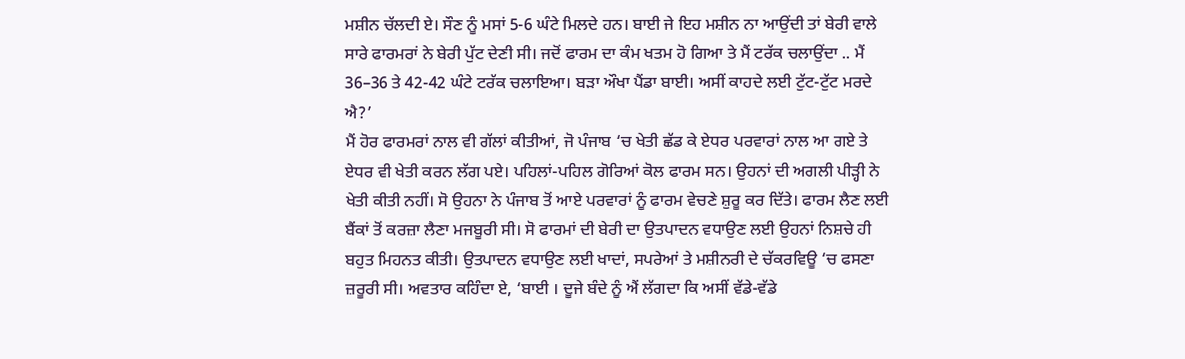ਮਸ਼ੀਨ ਚੱਲਦੀ ਏ। ਸੌਣ ਨੂੰ ਮਸਾਂ 5-6 ਘੰਟੇ ਮਿਲਦੇ ਹਨ। ਬਾਈ ਜੇ ਇਹ ਮਸ਼ੀਨ ਨਾ ਆਉਂਦੀ ਤਾਂ ਬੇਰੀ ਵਾਲੇ ਸਾਰੇ ਫਾਰਮਰਾਂ ਨੇ ਬੇਰੀ ਪੁੱਟ ਦੇਣੀ ਸੀ। ਜਦੋਂ ਫਾਰਮ ਦਾ ਕੰਮ ਖਤਮ ਹੋ ਗਿਆ ਤੇ ਮੈਂ ਟਰੱਕ ਚਲਾਉਂਦਾ .. ਮੈਂ 36–36 ਤੇ 42-42 ਘੰਟੇ ਟਰੱਕ ਚਲਾਇਆ। ਬੜਾ ਔਖਾ ਪੈਂਡਾ ਬਾਈ। ਅਸੀਂ ਕਾਹਦੇ ਲਈ ਟੁੱਟ-ਟੁੱਟ ਮਰਦੇ ਐ?’
ਮੈਂ ਹੋਰ ਫਾਰਮਰਾਂ ਨਾਲ ਵੀ ਗੱਲਾਂ ਕੀਤੀਆਂ, ਜੋ ਪੰਜਾਬ ‘ਚ ਖੇਤੀ ਛੱਡ ਕੇ ਏਧਰ ਪਰਵਾਰਾਂ ਨਾਲ ਆ ਗਏ ਤੇ ਏਧਰ ਵੀ ਖੇਤੀ ਕਰਨ ਲੱਗ ਪਏ। ਪਹਿਲਾਂ-ਪਹਿਲ ਗੋਰਿਆਂ ਕੋਲ ਫਾਰਮ ਸਨ। ਉਹਨਾਂ ਦੀ ਅਗਲੀ ਪੀੜ੍ਹੀ ਨੇ ਖੇਤੀ ਕੀਤੀ ਨਹੀਂ। ਸੋ ਉਹਨਾ ਨੇ ਪੰਜਾਬ ਤੋਂ ਆਏ ਪਰਵਾਰਾਂ ਨੂੰ ਫਾਰਮ ਵੇਚਣੇ ਸ਼ੁਰੂ ਕਰ ਦਿੱਤੇ। ਫਾਰਮ ਲੈਣ ਲਈ ਬੈਂਕਾਂ ਤੋਂ ਕਰਜ਼ਾ ਲੈਣਾ ਮਜਬੂਰੀ ਸੀ। ਸੋ ਫਾਰਮਾਂ ਦੀ ਬੇਰੀ ਦਾ ਉਤਪਾਦਨ ਵਧਾਉਣ ਲਈ ਉਹਨਾਂ ਨਿਸ਼ਚੇ ਹੀ ਬਹੁਤ ਮਿਹਨਤ ਕੀਤੀ। ਉਤਪਾਦਨ ਵਧਾਉਣ ਲਈ ਖਾਦਾਂ, ਸਪਰੇਆਂ ਤੇ ਮਸ਼ੀਨਰੀ ਦੇ ਚੱਕਰਵਿਊ ‘ਚ ਫਸਣਾ ਜ਼ਰੂਰੀ ਸੀ। ਅਵਤਾਰ ਕਹਿੰਦਾ ਏ, ‘ਬਾਈ । ਦੂਜੇ ਬੰਦੇ ਨੂੰ ਐਂ ਲੱਗਦਾ ਕਿ ਅਸੀਂ ਵੱਡੇ-ਵੱਡੇ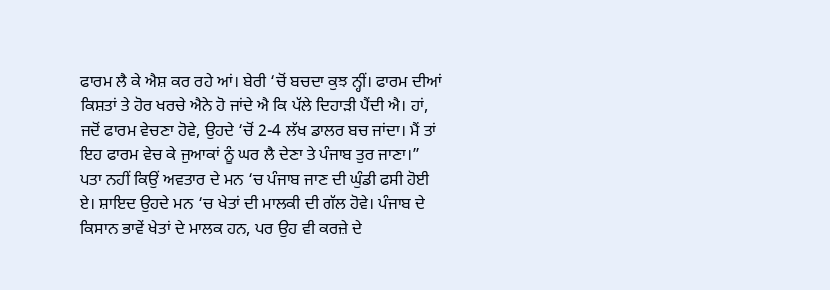ਫਾਰਮ ਲੈ ਕੇ ਐਸ਼ ਕਰ ਰਹੇ ਆਂ। ਬੇਰੀ ‘ਚੋਂ ਬਚਦਾ ਕੁਝ ਨ੍ਹੀਂ। ਫਾਰਮ ਦੀਆਂ ਕਿਸ਼ਤਾਂ ਤੇ ਹੋਰ ਖਰਚੇ ਐਨੇ ਹੋ ਜਾਂਦੇ ਐ ਕਿ ਪੱਲੇ ਦਿਹਾੜੀ ਪੈਂਦੀ ਐ। ਹਾਂ, ਜਦੋਂ ਫਾਰਮ ਵੇਚਣਾ ਹੋਵੇ, ਉਹਦੇ ‘ਚੋਂ 2-4 ਲੱਖ ਡਾਲਰ ਬਚ ਜਾਂਦਾ। ਮੈਂ ਤਾਂ ਇਹ ਫਾਰਮ ਵੇਚ ਕੇ ਜੁਆਕਾਂ ਨੂੰ ਘਰ ਲੈ ਦੇਣਾ ਤੇ ਪੰਜਾਬ ਤੁਰ ਜਾਣਾ।”
ਪਤਾ ਨਹੀਂ ਕਿਉਂ ਅਵਤਾਰ ਦੇ ਮਨ ‘ਚ ਪੰਜਾਬ ਜਾਣ ਦੀ ਘੁੰਡੀ ਫਸੀ ਹੋਈ ਏ। ਸ਼ਾਇਦ ਉਹਦੇ ਮਨ ‘ਚ ਖੇਤਾਂ ਦੀ ਮਾਲਕੀ ਦੀ ਗੱਲ ਹੋਵੇ। ਪੰਜਾਬ ਦੇ ਕਿਸਾਨ ਭਾਵੇਂ ਖੇਤਾਂ ਦੇ ਮਾਲਕ ਹਨ, ਪਰ ਉਹ ਵੀ ਕਰਜ਼ੇ ਦੇ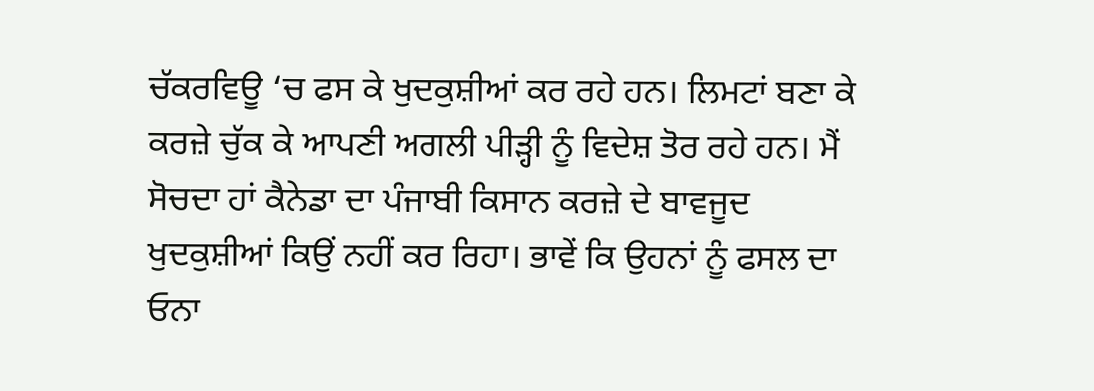ਚੱਕਰਵਿਊ ‘ਚ ਫਸ ਕੇ ਖੁਦਕੁਸ਼ੀਆਂ ਕਰ ਰਹੇ ਹਨ। ਲਿਮਟਾਂ ਬਣਾ ਕੇ ਕਰਜ਼ੇ ਚੁੱਕ ਕੇ ਆਪਣੀ ਅਗਲੀ ਪੀੜ੍ਹੀ ਨੂੰ ਵਿਦੇਸ਼ ਤੋਰ ਰਹੇ ਹਨ। ਮੈਂ ਸੋਚਦਾ ਹਾਂ ਕੈਨੇਡਾ ਦਾ ਪੰਜਾਬੀ ਕਿਸਾਨ ਕਰਜ਼ੇ ਦੇ ਬਾਵਜੂਦ ਖੁਦਕੁਸ਼ੀਆਂ ਕਿਉਂ ਨਹੀਂ ਕਰ ਰਿਹਾ। ਭਾਵੇਂ ਕਿ ਉਹਨਾਂ ਨੂੰ ਫਸਲ ਦਾ ਓਨਾ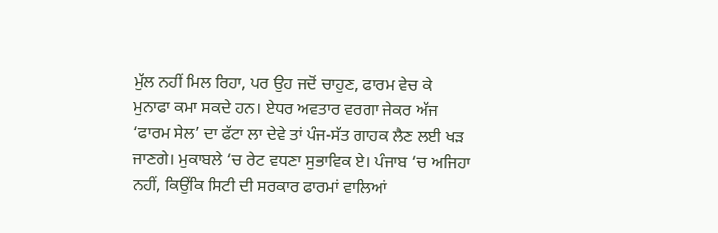ਮੁੱਲ ਨਹੀਂ ਮਿਲ ਰਿਹਾ, ਪਰ ਉਹ ਜਦੋਂ ਚਾਹੁਣ, ਫਾਰਮ ਵੇਚ ਕੇ ਮੁਨਾਫਾ ਕਮਾ ਸਕਦੇ ਹਨ। ਏਧਰ ਅਵਤਾਰ ਵਰਗਾ ਜੇਕਰ ਅੱਜ ‘ਫਾਰਮ ਸੇਲ’ ਦਾ ਫੱਟਾ ਲਾ ਦੇਵੇ ਤਾਂ ਪੰਜ-ਸੱਤ ਗਾਹਕ ਲੈਣ ਲਈ ਖੜ ਜਾਣਗੇ। ਮੁਕਾਬਲੇ ‘ਚ ਰੇਟ ਵਧਣਾ ਸੁਭਾਵਿਕ ਏ। ਪੰਜਾਬ ‘ਚ ਅਜਿਹਾ ਨਹੀਂ, ਕਿਉਂਕਿ ਸਿਟੀ ਦੀ ਸਰਕਾਰ ਫਾਰਮਾਂ ਵਾਲਿਆਂ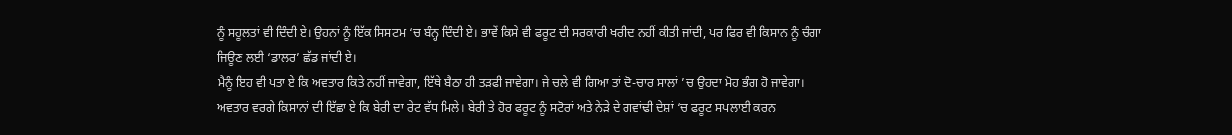ਨੂੰ ਸਹੂਲਤਾਂ ਵੀ ਦਿੰਦੀ ਏ। ਉਹਨਾਂ ਨੂੰ ਇੱਕ ਸਿਸਟਮ ‘ਚ ਬੰਨ੍ਹ ਦਿੰਦੀ ਏ। ਭਾਵੇਂ ਕਿਸੇ ਵੀ ਫਰੂਟ ਦੀ ਸਰਕਾਰੀ ਖਰੀਦ ਨਹੀਂ ਕੀਤੀ ਜਾਂਦੀ, ਪਰ ਫਿਰ ਵੀ ਕਿਸਾਨ ਨੂੰ ਚੰਗਾ ਜਿਊਣ ਲਈ ‘ਡਾਲਰ’ ਛੱਡ ਜਾਂਦੀ ਏ।
ਮੈਨੂੰ ਇਹ ਵੀ ਪਤਾ ਏ ਕਿ ਅਵਤਾਰ ਕਿਤੇ ਨਹੀਂ ਜਾਵੇਗਾ, ਇੱਥੇ ਬੈਠਾ ਹੀ ਤੜਫੀ ਜਾਵੇਗਾ। ਜੇ ਚਲੇ ਵੀ ਗਿਆ ਤਾਂ ਦੋ-ਚਾਰ ਸਾਲਾਂ ’ਚ ਉਹਦਾ ਮੋਹ ਭੰਗ ਹੋ ਜਾਵੇਗਾ। ਅਵਤਾਰ ਵਰਗੇ ਕਿਸਾਨਾਂ ਦੀ ਇੱਛਾ ਏ ਕਿ ਬੇਰੀ ਦਾ ਰੇਟ ਵੱਧ ਮਿਲੇ। ਬੇਰੀ ਤੇ ਹੋਰ ਫਰੂਟ ਨੂੰ ਸਟੋਰਾਂ ਅਤੇ ਨੇੜੇ ਦੇ ਗਵਾਂਢੀ ਦੇਸ਼ਾਂ ‘ਚ ਫਰੂਟ ਸਪਲਾਈ ਕਰਨ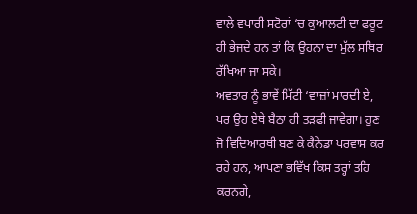ਵਾਲੇ ਵਪਾਰੀ ਸਟੋਰਾਂ ‘ਚ ਕੁਆਲਟੀ ਦਾ ਫਰੂਟ ਹੀ ਭੇਜਦੇ ਹਨ ਤਾਂ ਕਿ ਉਹਨਾ ਦਾ ਮੁੱਲ ਸਥਿਰ ਰੱਖਿਆ ਜਾ ਸਕੇ।
ਅਵਤਾਰ ਨੂੰ ਭਾਵੇਂ ਮਿੱਟੀ ‘ਵਾਜ਼ਾਂ ਮਾਰਦੀ ਏ, ਪਰ ਉਹ ਏਥੇ ਬੈਠਾ ਹੀ ਤੜਫੀ ਜਾਵੇਗਾ। ਹੁਣ ਜੋ ਵਿਦਿਆਰਥੀ ਬਣ ਕੇ ਕੈਨੇਡਾ ਪਰਵਾਸ ਕਰ ਰਹੇ ਹਨ, ਆਪਣਾ ਭਵਿੱਖ ਕਿਸ ਤਰ੍ਹਾਂ ਤਹਿ ਕਰਨਗੇ,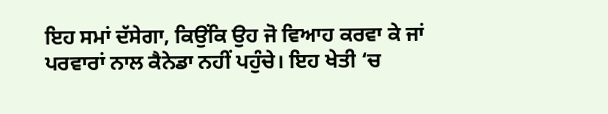ਇਹ ਸਮਾਂ ਦੱਸੇਗਾ, ਕਿਉਂਕਿ ਉਹ ਜੋ ਵਿਆਹ ਕਰਵਾ ਕੇ ਜਾਂ ਪਰਵਾਰਾਂ ਨਾਲ ਕੈਨੇਡਾ ਨਹੀਂ ਪਹੁੰਚੇ। ਇਹ ਖੇਤੀ ‘ਚ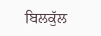ਬਿਲਕੁੱਲ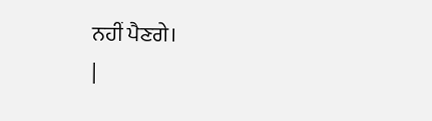ਨਹੀਂ ਪੈਣਗੇ।
|